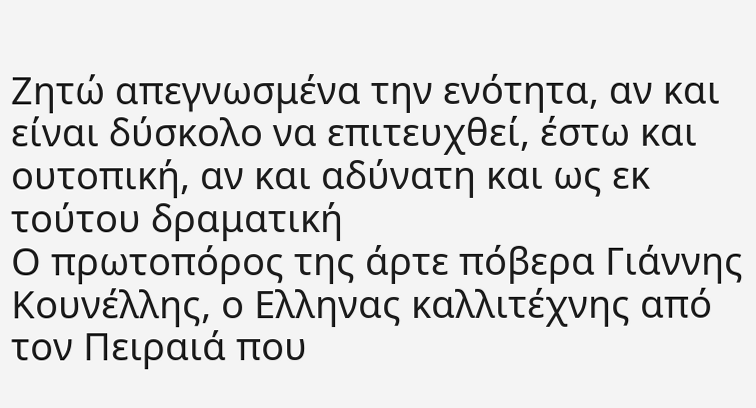Ζητώ απεγνωσμένα την ενότητα, αν και είναι δύσκολο να επιτευχθεί, έστω και ουτοπική, αν και αδύνατη και ως εκ τούτου δραματική
Ο πρωτοπόρος της άρτε πόβερα Γιάννης Κουνέλλης, ο Ελληνας καλλιτέχνης από τον Πειραιά που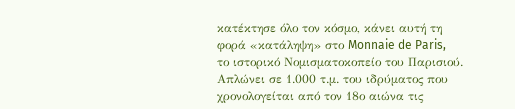κατέκτησε όλο τον κόσμο, κάνει αυτή τη φορά «κατάληψη» στο Monnaie de Paris, το ιστορικό Νομισματοκοπείο του Παρισιού.
Απλώνει σε 1.000 τ.μ. του ιδρύματος που χρονολογείται από τον 18ο αιώνα τις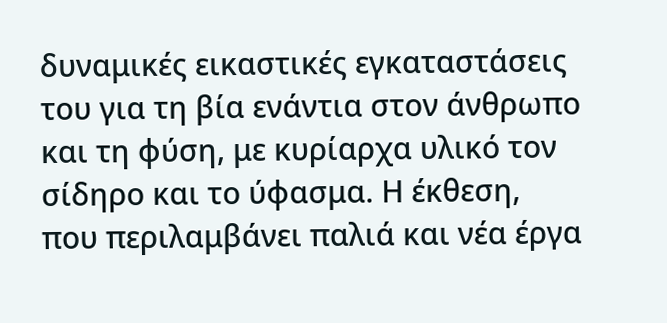δυναμικές εικαστικές εγκαταστάσεις του για τη βία ενάντια στον άνθρωπο και τη φύση, με κυρίαρχα υλικό τον σίδηρο και το ύφασμα. Η έκθεση, που περιλαμβάνει παλιά και νέα έργα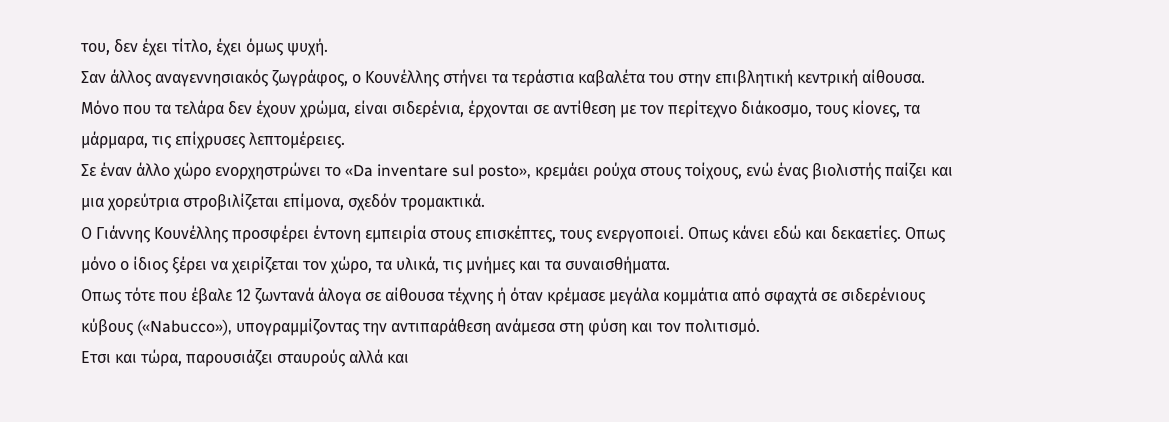του, δεν έχει τίτλο, έχει όμως ψυχή.
Σαν άλλος αναγεννησιακός ζωγράφος, ο Κουνέλλης στήνει τα τεράστια καβαλέτα του στην επιβλητική κεντρική αίθουσα. Μόνο που τα τελάρα δεν έχουν χρώμα, είναι σιδερένια, έρχονται σε αντίθεση με τον περίτεχνο διάκοσμο, τους κίονες, τα μάρμαρα, τις επίχρυσες λεπτομέρειες.
Σε έναν άλλο χώρο ενορχηστρώνει το «Da inventare sul posto», κρεμάει ρούχα στους τοίχους, ενώ ένας βιολιστής παίζει και μια χορεύτρια στροβιλίζεται επίμονα, σχεδόν τρομακτικά.
Ο Γιάννης Κουνέλλης προσφέρει έντονη εμπειρία στους επισκέπτες, τους ενεργοποιεί. Οπως κάνει εδώ και δεκαετίες. Οπως μόνο ο ίδιος ξέρει να χειρίζεται τον χώρο, τα υλικά, τις μνήμες και τα συναισθήματα.
Οπως τότε που έβαλε 12 ζωντανά άλογα σε αίθουσα τέχνης ή όταν κρέμασε μεγάλα κομμάτια από σφαχτά σε σιδερένιους κύβους («Nabucco»), υπογραμμίζοντας την αντιπαράθεση ανάμεσα στη φύση και τον πολιτισμό.
Ετσι και τώρα, παρουσιάζει σταυρούς αλλά και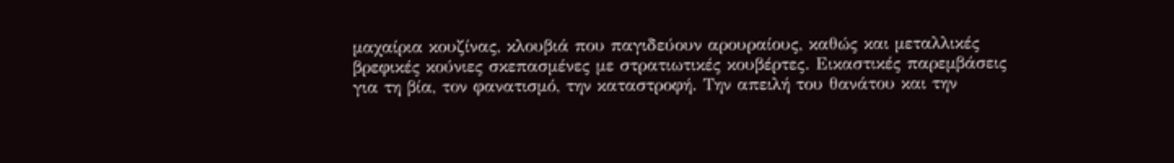μαχαίρια κουζίνας, κλουβιά που παγιδεύουν αρουραίους, καθώς και μεταλλικές βρεφικές κούνιες σκεπασμένες με στρατιωτικές κουβέρτες. Εικαστικές παρεμβάσεις για τη βία, τον φανατισμό, την καταστροφή. Την απειλή του θανάτου και την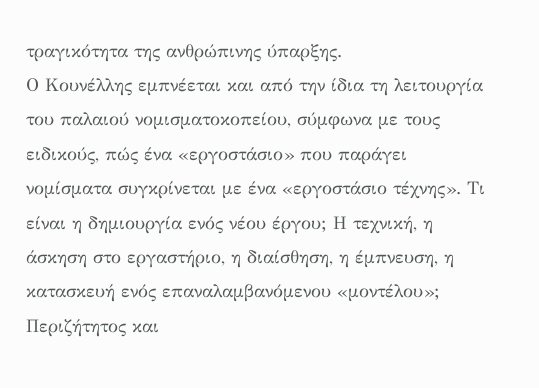τραγικότητα της ανθρώπινης ύπαρξης.
Ο Κουνέλλης εμπνέεται και από την ίδια τη λειτουργία του παλαιού νομισματοκοπείου, σύμφωνα με τους ειδικούς, πώς ένα «εργοστάσιο» που παράγει νομίσματα συγκρίνεται με ένα «εργοστάσιο τέχνης». Τι είναι η δημιουργία ενός νέου έργου; Η τεχνική, η άσκηση στο εργαστήριο, η διαίσθηση, η έμπνευση, η κατασκευή ενός επαναλαμβανόμενου «μοντέλου»;
Περιζήτητος και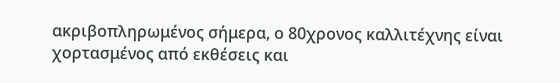ακριβοπληρωμένος σήμερα, ο 80χρονος καλλιτέχνης είναι χορτασμένος από εκθέσεις και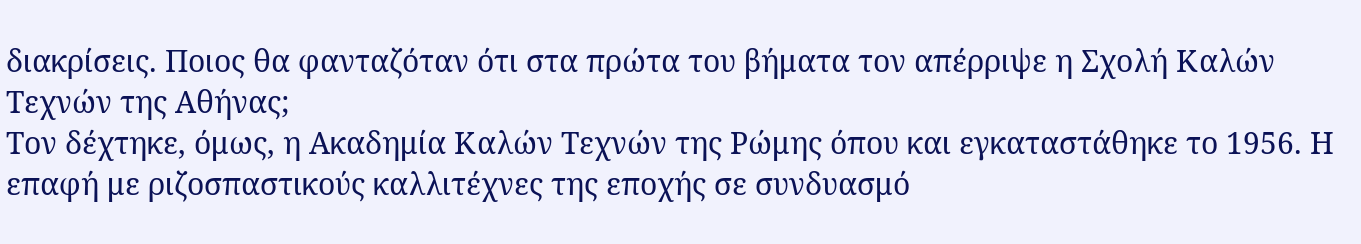διακρίσεις. Ποιος θα φανταζόταν ότι στα πρώτα του βήματα τον απέρριψε η Σχολή Καλών Τεχνών της Αθήνας;
Τον δέχτηκε, όμως, η Ακαδημία Καλών Τεχνών της Ρώμης όπου και εγκαταστάθηκε το 1956. Η επαφή με ριζοσπαστικούς καλλιτέχνες της εποχής σε συνδυασμό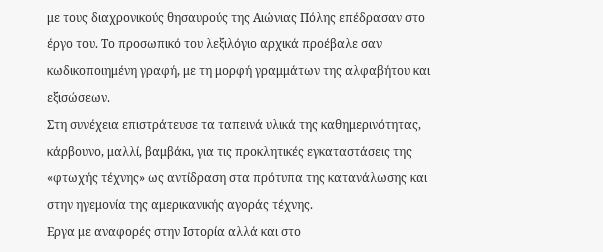με τους διαχρονικούς θησαυρούς της Αιώνιας Πόλης επέδρασαν στο έργο του. Το προσωπικό του λεξιλόγιο αρχικά προέβαλε σαν κωδικοποιημένη γραφή, με τη μορφή γραμμάτων της αλφαβήτου και εξισώσεων.
Στη συνέχεια επιστράτευσε τα ταπεινά υλικά της καθημερινότητας, κάρβουνο, μαλλί, βαμβάκι, για τις προκλητικές εγκαταστάσεις της «φτωχής τέχνης» ως αντίδραση στα πρότυπα της κατανάλωσης και στην ηγεμονία της αμερικανικής αγοράς τέχνης.
Εργα με αναφορές στην Ιστορία αλλά και στο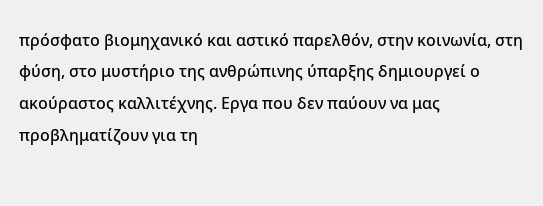πρόσφατο βιομηχανικό και αστικό παρελθόν, στην κοινωνία, στη φύση, στο μυστήριο της ανθρώπινης ύπαρξης δημιουργεί ο ακούραστος καλλιτέχνης. Εργα που δεν παύουν να μας προβληματίζουν για τη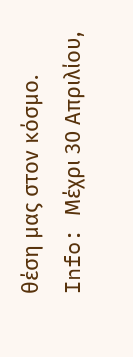θέση μας στον κόσμο.
Info: Mέχρι 30 Απριλίου,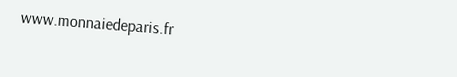www.monnaiedeparis.fr